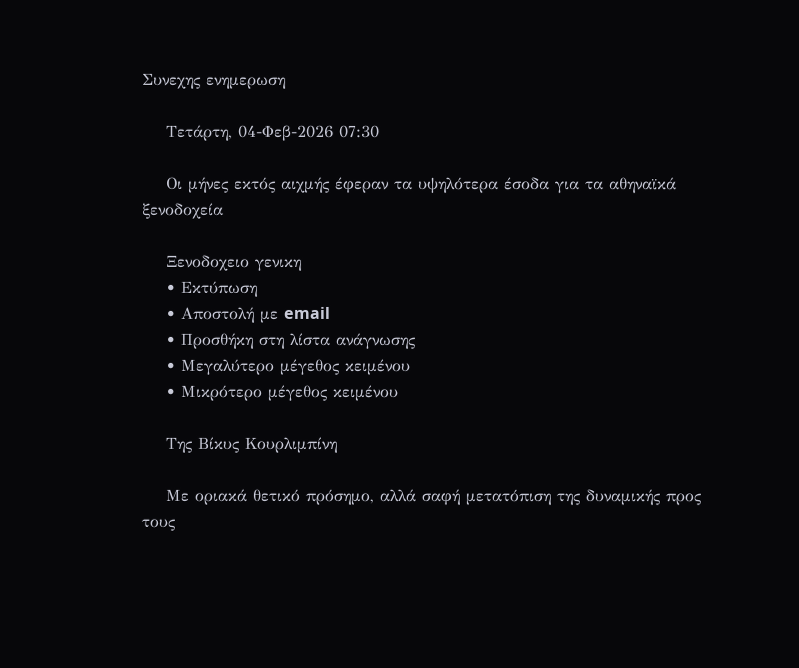Συνεχης ενημερωση

    Τετάρτη, 04-Φεβ-2026 07:30

    Οι μήνες εκτός αιχμής έφεραν τα υψηλότερα έσοδα για τα αθηναϊκά ξενοδοχεία

    Ξενοδοχειο γενικη
    • Εκτύπωση
    • Αποστολή με email
    • Προσθήκη στη λίστα ανάγνωσης
    • Μεγαλύτερο μέγεθος κειμένου
    • Μικρότερο μέγεθος κειμένου

    Της Βίκυς Κουρλιμπίνη

    Με οριακά θετικό πρόσημο, αλλά σαφή μετατόπιση της δυναμικής προς τους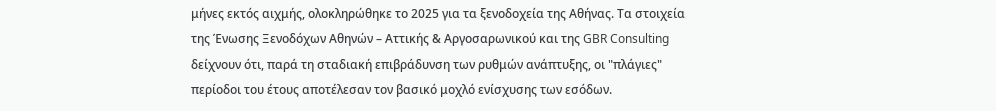μήνες εκτός αιχμής, ολοκληρώθηκε το 2025 για τα ξενοδοχεία της Αθήνας. Τα στοιχεία της Ένωσης Ξενοδόχων Αθηνών – Αττικής & Αργοσαρωνικού και της GBR Consulting δείχνουν ότι, παρά τη σταδιακή επιβράδυνση των ρυθμών ανάπτυξης, οι "πλάγιες" περίοδοι του έτους αποτέλεσαν τον βασικό μοχλό ενίσχυσης των εσόδων.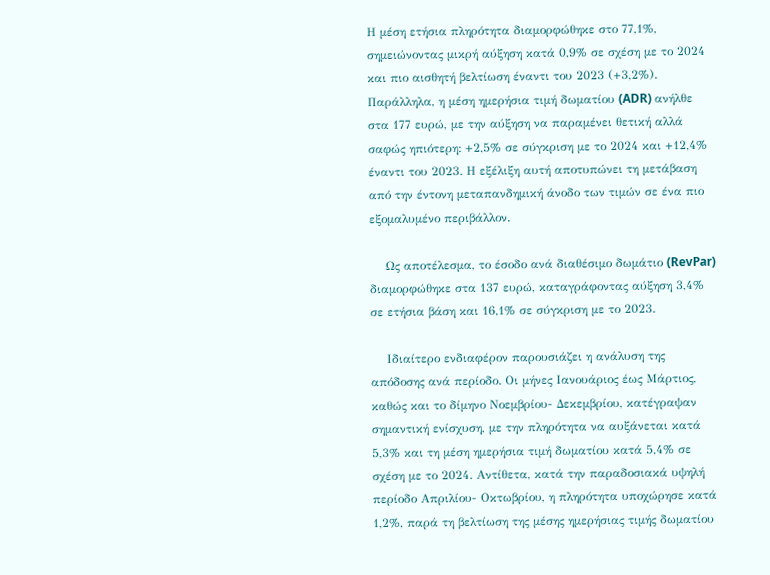Η μέση ετήσια πληρότητα διαμορφώθηκε στο 77,1%, σημειώνοντας μικρή αύξηση κατά 0,9% σε σχέση με το 2024 και πιο αισθητή βελτίωση έναντι του 2023 (+3,2%). Παράλληλα, η μέση ημερήσια τιμή δωματίου (ADR) ανήλθε στα 177 ευρώ, με την αύξηση να παραμένει θετική αλλά σαφώς ηπιότερη: +2,5% σε σύγκριση με το 2024 και +12,4% έναντι του 2023. Η εξέλιξη αυτή αποτυπώνει τη μετάβαση από την έντονη μεταπανδημική άνοδο των τιμών σε ένα πιο εξομαλυμένο περιβάλλον.

    Ως αποτέλεσμα, το έσοδο ανά διαθέσιμο δωμάτιο (RevPar) διαμορφώθηκε στα 137 ευρώ, καταγράφοντας αύξηση 3,4% σε ετήσια βάση και 16,1% σε σύγκριση με το 2023.

    Ιδιαίτερο ενδιαφέρον παρουσιάζει η ανάλυση της απόδοσης ανά περίοδο. Οι μήνες Ιανουάριος έως Μάρτιος, καθώς και το δίμηνο Νοεμβρίου- Δεκεμβρίου, κατέγραψαν σημαντική ενίσχυση, με την πληρότητα να αυξάνεται κατά 5,3% και τη μέση ημερήσια τιμή δωματίου κατά 5,4% σε σχέση με το 2024. Αντίθετα, κατά την παραδοσιακά υψηλή περίοδο Απριλίου- Οκτωβρίου, η πληρότητα υποχώρησε κατά 1,2%, παρά τη βελτίωση της μέσης ημερήσιας τιμής δωματίου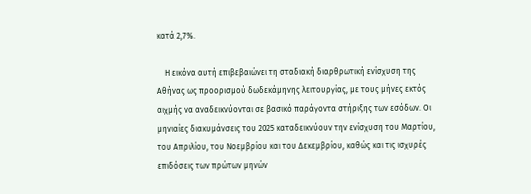κατά 2,7%.

    Η εικόνα αυτή επιβεβαιώνει τη σταδιακή διαρθρωτική ενίσχυση της Αθήνας ως προορισμού δωδεκάμηνης λειτουργίας, με τους μήνες εκτός αιχμής να αναδεικνύονται σε βασικό παράγοντα στήριξης των εσόδων. Οι μηνιαίες διακυμάνσεις του 2025 καταδεικνύουν την ενίσχυση του Μαρτίου, του Απριλίου, του Νοεμβρίου και του Δεκεμβρίου, καθώς και τις ισχυρές επιδόσεις των πρώτων μηνών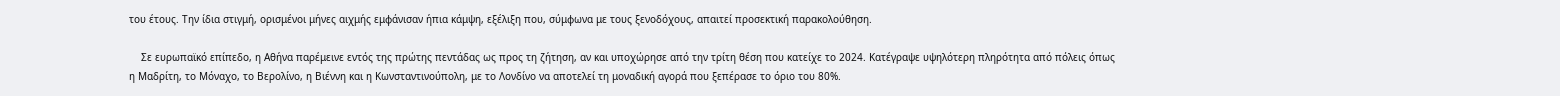του έτους. Την ίδια στιγμή, ορισμένοι μήνες αιχμής εμφάνισαν ήπια κάμψη, εξέλιξη που, σύμφωνα με τους ξενοδόχους, απαιτεί προσεκτική παρακολούθηση.

    Σε ευρωπαϊκό επίπεδο, η Αθήνα παρέμεινε εντός της πρώτης πεντάδας ως προς τη ζήτηση, αν και υποχώρησε από την τρίτη θέση που κατείχε το 2024. Κατέγραψε υψηλότερη πληρότητα από πόλεις όπως η Μαδρίτη, το Μόναχο, το Βερολίνο, η Βιέννη και η Κωνσταντινούπολη, με το Λονδίνο να αποτελεί τη μοναδική αγορά που ξεπέρασε το όριο του 80%.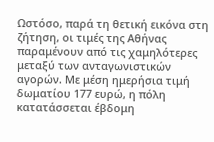Ωστόσο, παρά τη θετική εικόνα στη ζήτηση, οι τιμές της Αθήνας παραμένουν από τις χαμηλότερες μεταξύ των ανταγωνιστικών αγορών. Με μέση ημερήσια τιμή δωματίου 177 ευρώ, η πόλη κατατάσσεται έβδομη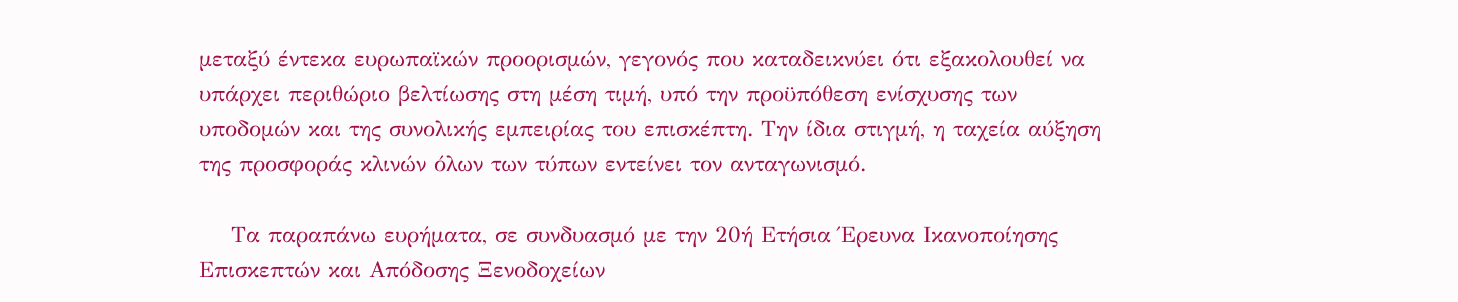μεταξύ έντεκα ευρωπαϊκών προορισμών, γεγονός που καταδεικνύει ότι εξακολουθεί να υπάρχει περιθώριο βελτίωσης στη μέση τιμή, υπό την προϋπόθεση ενίσχυσης των υποδομών και της συνολικής εμπειρίας του επισκέπτη. Την ίδια στιγμή, η ταχεία αύξηση της προσφοράς κλινών όλων των τύπων εντείνει τον ανταγωνισμό.

    Τα παραπάνω ευρήματα, σε συνδυασμό με την 20ή Ετήσια Έρευνα Ικανοποίησης Επισκεπτών και Απόδοσης Ξενοδοχείων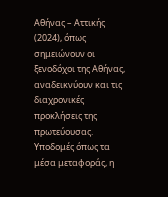Αθήνας – Αττικής (2024), όπως σημειώνουν οι ξενοδόχοι της Αθήνας, αναδεικνύουν και τις διαχρονικές προκλήσεις της πρωτεύουσας. Υποδομές όπως τα μέσα μεταφοράς, η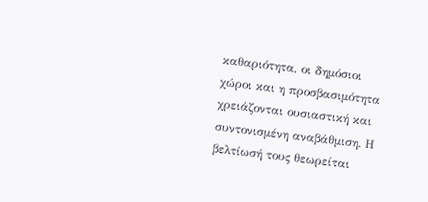καθαριότητα, οι δημόσιοι χώροι και η προσβασιμότητα χρειάζονται ουσιαστική και συντονισμένη αναβάθμιση. Η βελτίωσή τους θεωρείται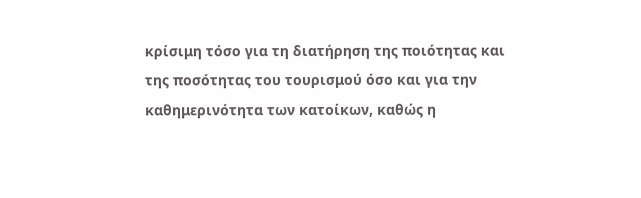κρίσιμη τόσο για τη διατήρηση της ποιότητας και της ποσότητας του τουρισμού όσο και για την καθημερινότητα των κατοίκων, καθώς η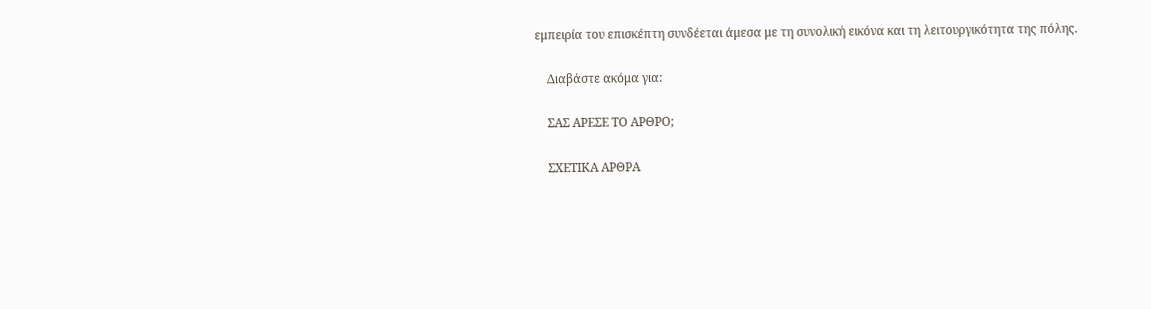εμπειρία του επισκέπτη συνδέεται άμεσα με τη συνολική εικόνα και τη λειτουργικότητα της πόλης.

    Διαβάστε ακόμα για:

    ΣΑΣ ΑΡΕΣΕ ΤΟ ΑΡΘΡΟ;

    ΣΧΕΤΙΚΑ ΑΡΘΡΑ